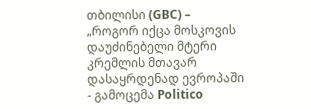თბილისი (GBC) – „როგორ იქცა მოსკოვის დაუძინებელი მტერი კრემლის მთავარ დასაყრდენად ევროპაში - გამოცემა Politico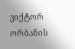ვიქტორ ორბანის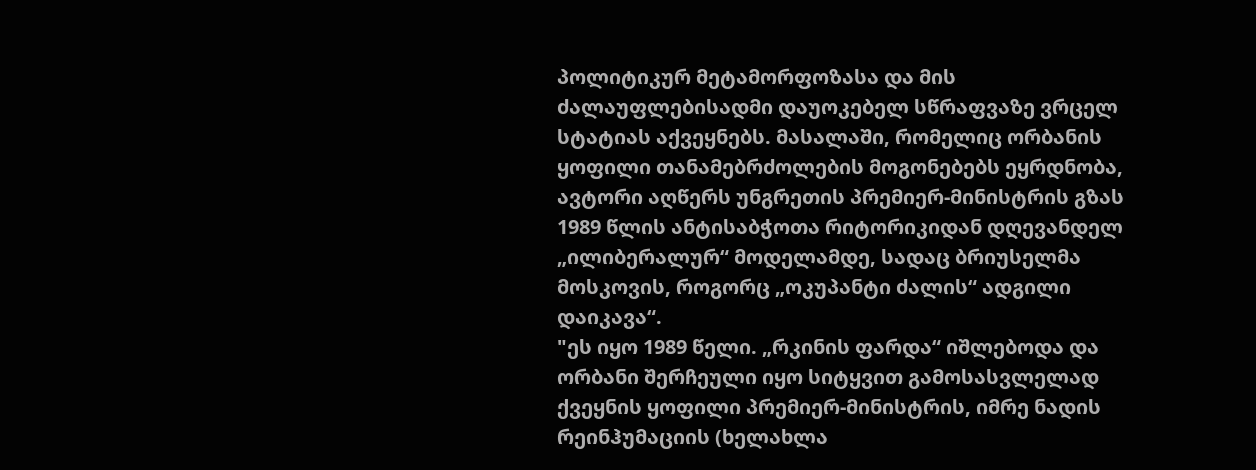პოლიტიკურ მეტამორფოზასა და მის ძალაუფლებისადმი დაუოკებელ სწრაფვაზე ვრცელ სტატიას აქვეყნებს. მასალაში, რომელიც ორბანის ყოფილი თანამებრძოლების მოგონებებს ეყრდნობა, ავტორი აღწერს უნგრეთის პრემიერ-მინისტრის გზას 1989 წლის ანტისაბჭოთა რიტორიკიდან დღევანდელ „ილიბერალურ“ მოდელამდე, სადაც ბრიუსელმა მოსკოვის, როგორც „ოკუპანტი ძალის“ ადგილი დაიკავა“.
"ეს იყო 1989 წელი. „რკინის ფარდა“ იშლებოდა და ორბანი შერჩეული იყო სიტყვით გამოსასვლელად ქვეყნის ყოფილი პრემიერ-მინისტრის, იმრე ნადის რეინჰუმაციის (ხელახლა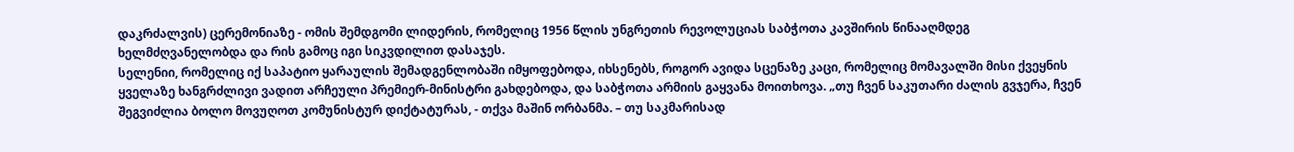დაკრძალვის) ცერემონიაზე - ომის შემდგომი ლიდერის, რომელიც 1956 წლის უნგრეთის რევოლუციას საბჭოთა კავშირის წინააღმდეგ ხელმძღვანელობდა და რის გამოც იგი სიკვდილით დასაჯეს.
სელენიი, რომელიც იქ საპატიო ყარაულის შემადგენლობაში იმყოფებოდა, იხსენებს, როგორ ავიდა სცენაზე კაცი, რომელიც მომავალში მისი ქვეყნის ყველაზე ხანგრძლივი ვადით არჩეული პრემიერ-მინისტრი გახდებოდა, და საბჭოთა არმიის გაყვანა მოითხოვა. „თუ ჩვენ საკუთარი ძალის გვჯერა, ჩვენ შეგვიძლია ბოლო მოვუღოთ კომუნისტურ დიქტატურას, - თქვა მაშინ ორბანმა. – თუ საკმარისად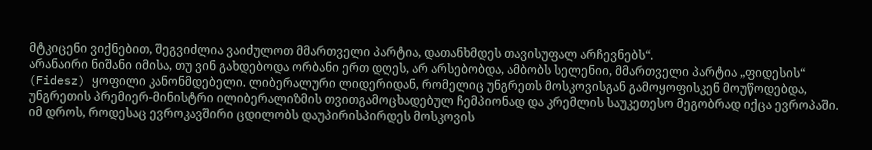მტკიცენი ვიქნებით, შეგვიძლია ვაიძულოთ მმართველი პარტია, დათანხმდეს თავისუფალ არჩევნებს“.
არანაირი ნიშანი იმისა, თუ ვინ გახდებოდა ორბანი ერთ დღეს, არ არსებობდა, ამბობს სელენიი, მმართველი პარტია „ფიდესის“ (Fidesz) ყოფილი კანონმდებელი. ლიბერალური ლიდერიდან, რომელიც უნგრეთს მოსკოვისგან გამოყოფისკენ მოუწოდებდა, უნგრეთის პრემიერ-მინისტრი ილიბერალიზმის თვითგამოცხადებულ ჩემპიონად და კრემლის საუკეთესო მეგობრად იქცა ევროპაში.
იმ დროს, როდესაც ევროკავშირი ცდილობს დაუპირისპირდეს მოსკოვის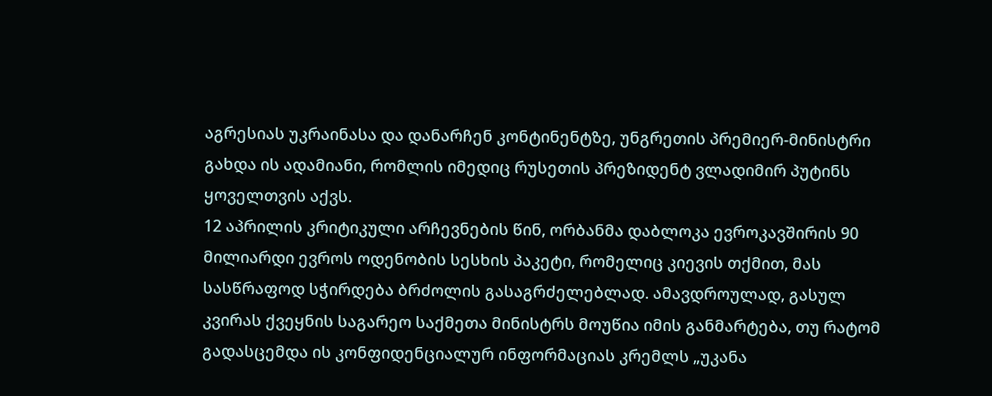აგრესიას უკრაინასა და დანარჩენ კონტინენტზე, უნგრეთის პრემიერ-მინისტრი გახდა ის ადამიანი, რომლის იმედიც რუსეთის პრეზიდენტ ვლადიმირ პუტინს ყოველთვის აქვს.
12 აპრილის კრიტიკული არჩევნების წინ, ორბანმა დაბლოკა ევროკავშირის 90 მილიარდი ევროს ოდენობის სესხის პაკეტი, რომელიც კიევის თქმით, მას სასწრაფოდ სჭირდება ბრძოლის გასაგრძელებლად. ამავდროულად, გასულ კვირას ქვეყნის საგარეო საქმეთა მინისტრს მოუწია იმის განმარტება, თუ რატომ გადასცემდა ის კონფიდენციალურ ინფორმაციას კრემლს „უკანა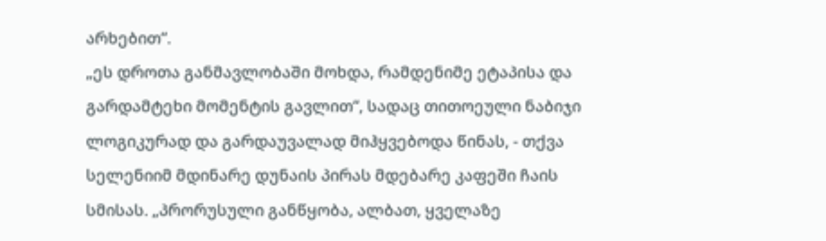არხებით“.
„ეს დროთა განმავლობაში მოხდა, რამდენიმე ეტაპისა და გარდამტეხი მომენტის გავლით“, სადაც თითოეული ნაბიჯი ლოგიკურად და გარდაუვალად მიჰყვებოდა წინას, - თქვა სელენიიმ მდინარე დუნაის პირას მდებარე კაფეში ჩაის სმისას. „პრორუსული განწყობა, ალბათ, ყველაზე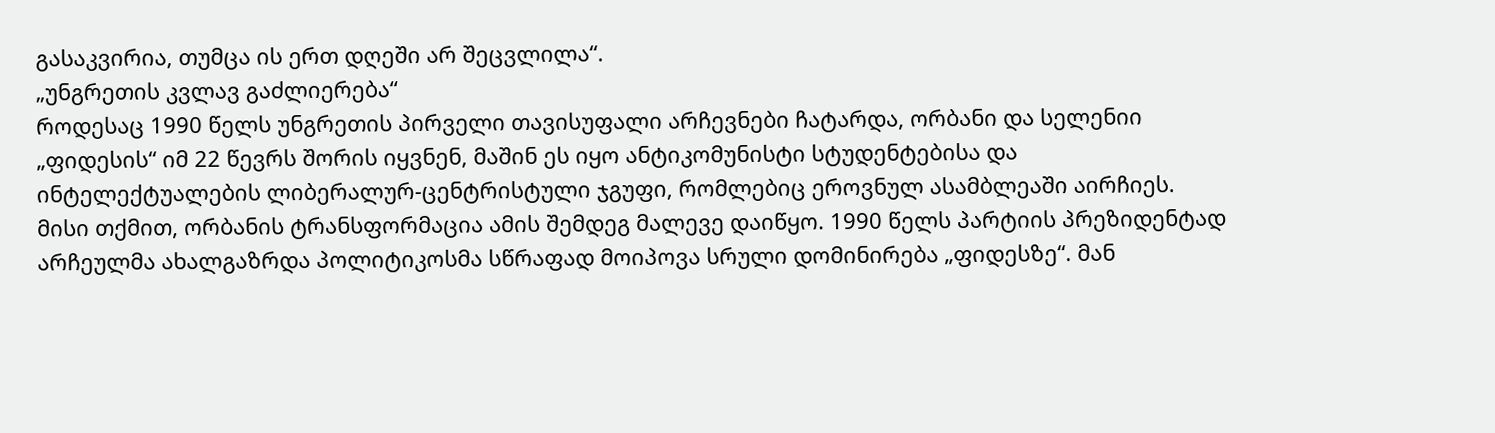გასაკვირია, თუმცა ის ერთ დღეში არ შეცვლილა“.
„უნგრეთის კვლავ გაძლიერება“
როდესაც 1990 წელს უნგრეთის პირველი თავისუფალი არჩევნები ჩატარდა, ორბანი და სელენიი „ფიდესის“ იმ 22 წევრს შორის იყვნენ, მაშინ ეს იყო ანტიკომუნისტი სტუდენტებისა და ინტელექტუალების ლიბერალურ-ცენტრისტული ჯგუფი, რომლებიც ეროვნულ ასამბლეაში აირჩიეს.
მისი თქმით, ორბანის ტრანსფორმაცია ამის შემდეგ მალევე დაიწყო. 1990 წელს პარტიის პრეზიდენტად არჩეულმა ახალგაზრდა პოლიტიკოსმა სწრაფად მოიპოვა სრული დომინირება „ფიდესზე“. მან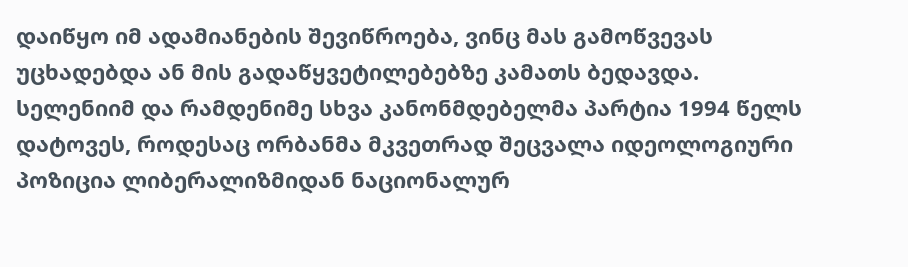დაიწყო იმ ადამიანების შევიწროება, ვინც მას გამოწვევას უცხადებდა ან მის გადაწყვეტილებებზე კამათს ბედავდა.
სელენიიმ და რამდენიმე სხვა კანონმდებელმა პარტია 1994 წელს დატოვეს, როდესაც ორბანმა მკვეთრად შეცვალა იდეოლოგიური პოზიცია ლიბერალიზმიდან ნაციონალურ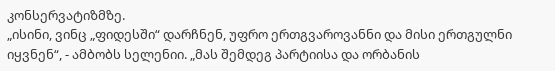კონსერვატიზმზე.
„ისინი, ვინც „ფიდესში“ დარჩნენ, უფრო ერთგვაროვანნი და მისი ერთგულნი იყვნენ“, - ამბობს სელენიი. „მას შემდეგ პარტიისა და ორბანის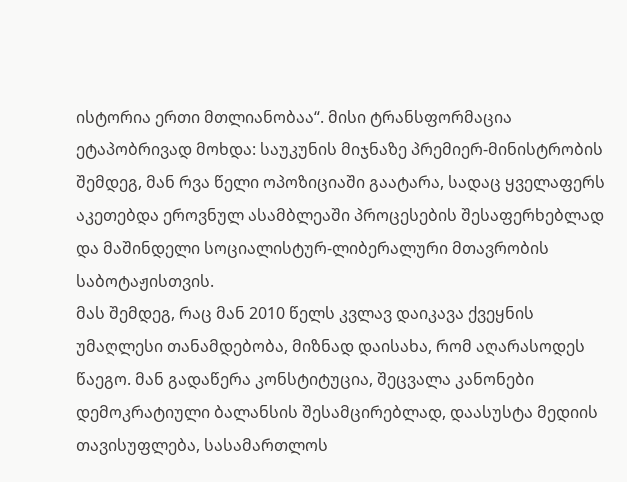ისტორია ერთი მთლიანობაა“. მისი ტრანსფორმაცია ეტაპობრივად მოხდა: საუკუნის მიჯნაზე პრემიერ-მინისტრობის შემდეგ, მან რვა წელი ოპოზიციაში გაატარა, სადაც ყველაფერს აკეთებდა ეროვნულ ასამბლეაში პროცესების შესაფერხებლად და მაშინდელი სოციალისტურ-ლიბერალური მთავრობის საბოტაჟისთვის.
მას შემდეგ, რაც მან 2010 წელს კვლავ დაიკავა ქვეყნის უმაღლესი თანამდებობა, მიზნად დაისახა, რომ აღარასოდეს წაეგო. მან გადაწერა კონსტიტუცია, შეცვალა კანონები დემოკრატიული ბალანსის შესამცირებლად, დაასუსტა მედიის თავისუფლება, სასამართლოს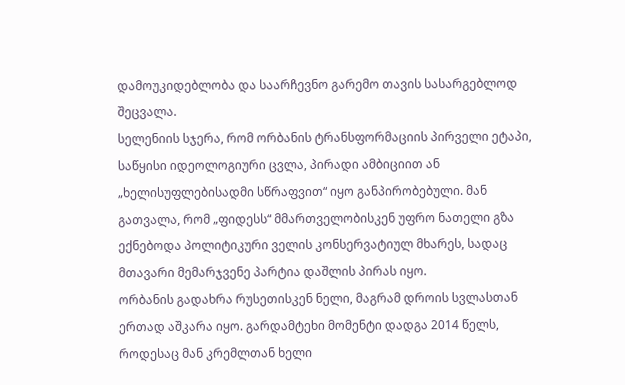დამოუკიდებლობა და საარჩევნო გარემო თავის სასარგებლოდ შეცვალა.
სელენიის სჯერა, რომ ორბანის ტრანსფორმაციის პირველი ეტაპი, საწყისი იდეოლოგიური ცვლა, პირადი ამბიციით ან „ხელისუფლებისადმი სწრაფვით“ იყო განპირობებული. მან გათვალა, რომ „ფიდესს“ მმართველობისკენ უფრო ნათელი გზა ექნებოდა პოლიტიკური ველის კონსერვატიულ მხარეს, სადაც მთავარი მემარჯვენე პარტია დაშლის პირას იყო.
ორბანის გადახრა რუსეთისკენ ნელი, მაგრამ დროის სვლასთან ერთად აშკარა იყო. გარდამტეხი მომენტი დადგა 2014 წელს, როდესაც მან კრემლთან ხელი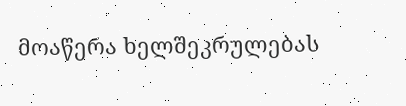მოაწერა ხელშეკრულებას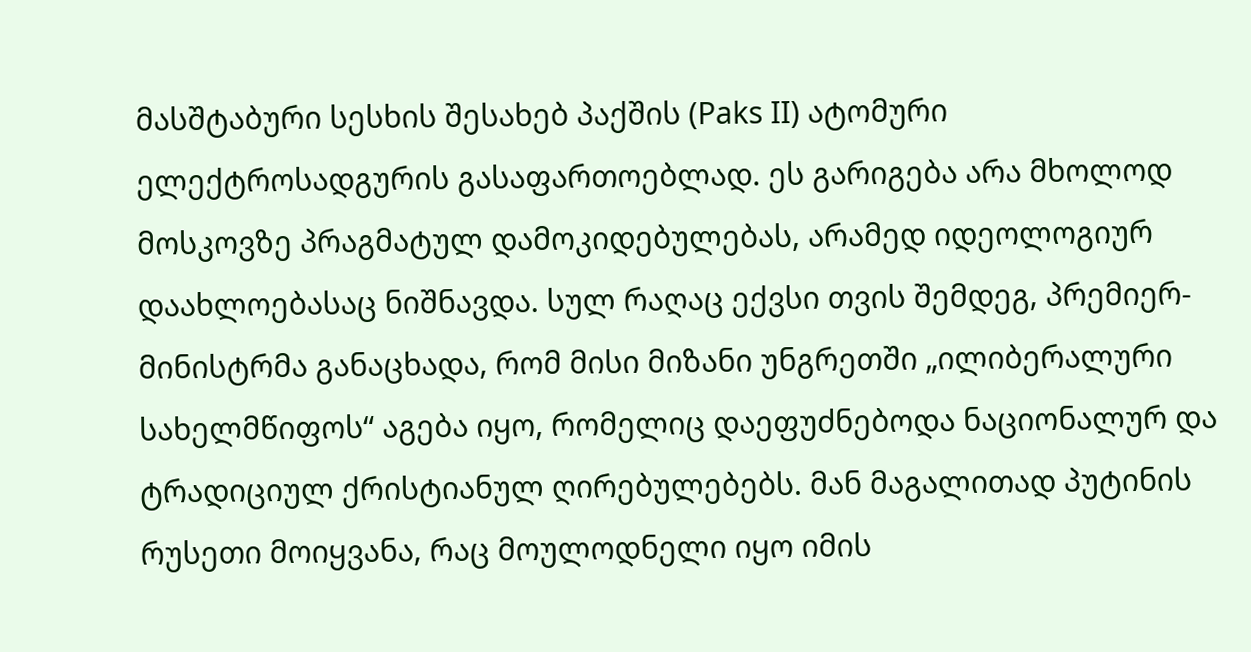მასშტაბური სესხის შესახებ პაქშის (Paks II) ატომური ელექტროსადგურის გასაფართოებლად. ეს გარიგება არა მხოლოდ მოსკოვზე პრაგმატულ დამოკიდებულებას, არამედ იდეოლოგიურ დაახლოებასაც ნიშნავდა. სულ რაღაც ექვსი თვის შემდეგ, პრემიერ-მინისტრმა განაცხადა, რომ მისი მიზანი უნგრეთში „ილიბერალური სახელმწიფოს“ აგება იყო, რომელიც დაეფუძნებოდა ნაციონალურ და ტრადიციულ ქრისტიანულ ღირებულებებს. მან მაგალითად პუტინის რუსეთი მოიყვანა, რაც მოულოდნელი იყო იმის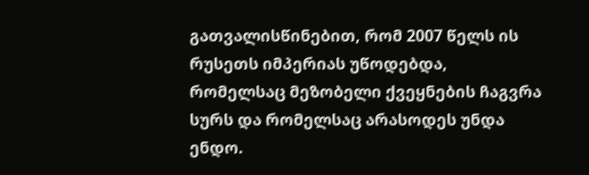გათვალისწინებით, რომ 2007 წელს ის რუსეთს იმპერიას უწოდებდა, რომელსაც მეზობელი ქვეყნების ჩაგვრა სურს და რომელსაც არასოდეს უნდა ენდო.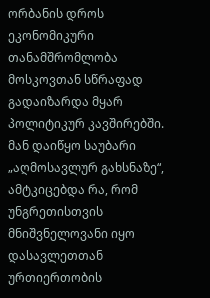ორბანის დროს ეკონომიკური თანამშრომლობა მოსკოვთან სწრაფად გადაიზარდა მყარ პოლიტიკურ კავშირებში. მან დაიწყო საუბარი „აღმოსავლურ გახსნაზე“, ამტკიცებდა რა, რომ უნგრეთისთვის მნიშვნელოვანი იყო დასავლეთთან ურთიერთობის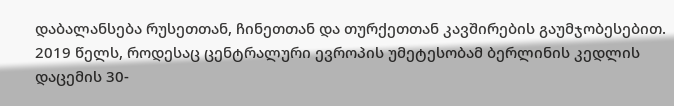დაბალანსება რუსეთთან, ჩინეთთან და თურქეთთან კავშირების გაუმჯობესებით.
2019 წელს, როდესაც ცენტრალური ევროპის უმეტესობამ ბერლინის კედლის დაცემის 30-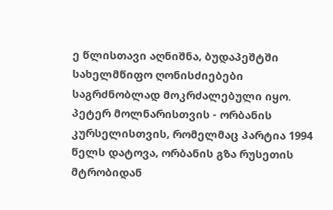ე წლისთავი აღნიშნა, ბუდაპეშტში სახელმწიფო ღონისძიებები საგრძნობლად მოკრძალებული იყო. პეტერ მოლნარისთვის - ორბანის კურსელისთვის, რომელმაც პარტია 1994 წელს დატოვა, ორბანის გზა რუსეთის მტრობიდან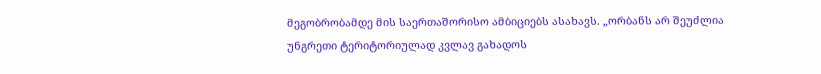მეგობრობამდე მის საერთაშორისო ამბიციებს ასახავს. „ორბანს არ შეუძლია უნგრეთი ტერიტორიულად კვლავ გახადოს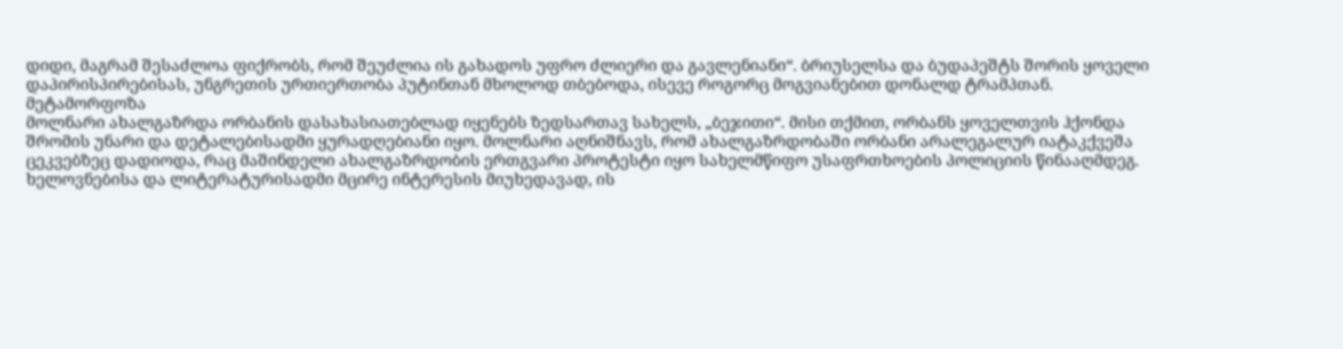დიდი, მაგრამ შესაძლოა ფიქრობს, რომ შეუძლია ის გახადოს უფრო ძლიერი და გავლენიანი“. ბრიუსელსა და ბუდაპეშტს შორის ყოველი დაპირისპირებისას, უნგრეთის ურთიერთობა პუტინთან მხოლოდ თბებოდა, ისევე როგორც მოგვიანებით დონალდ ტრამპთან.
მეტამორფოზა
მოლნარი ახალგაზრდა ორბანის დასახასიათებლად იყენებს ზედსართავ სახელს, „ბეჯითი“. მისი თქმით, ორბანს ყოველთვის ჰქონდა შრომის უნარი და დეტალებისადმი ყურადღებიანი იყო. მოლნარი აღნიშნავს, რომ ახალგაზრდობაში ორბანი არალეგალურ იატაკქვეშა ცეკვებზეც დადიოდა, რაც მაშინდელი ახალგაზრდობის ერთგვარი პროტესტი იყო სახელმწიფო უსაფრთხოების პოლიციის წინააღმდეგ. ხელოვნებისა და ლიტერატურისადმი მცირე ინტერესის მიუხედავად, ის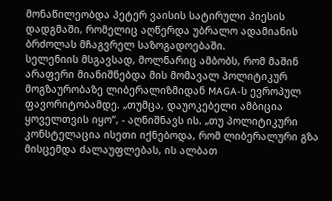მონაწილეობდა პეტერ ვაისის სატირული პიესის დადგმაში, რომელიც აღწერდა უბრალო ადამიანის ბრძოლას მჩაგვრელ საზოგადოებაში.
სელენიის მსგავსად, მოლნარიც ამბობს, რომ მაშინ არაფერი მიანიშნებდა მის მომავალ პოლიტიკურ მოგზაურობაზე ლიბერალიზმიდან MAGA-ს ევროპულ ფავორიტობამდე. „თუმცა, დაუოკებელი ამბიცია ყოველთვის იყო“, - აღნიშნავს ის. „თუ პოლიტიკური კონსტელაცია ისეთი იქნებოდა, რომ ლიბერალური გზა მისცემდა ძალაუფლებას, ის ალბათ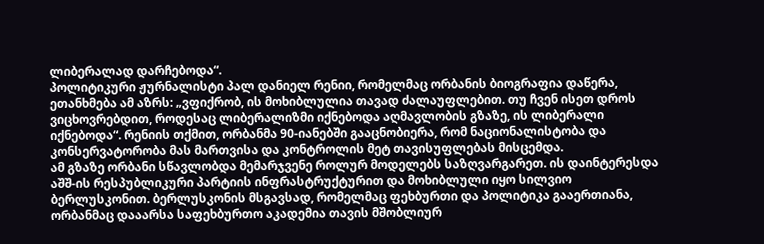ლიბერალად დარჩებოდა“.
პოლიტიკური ჟურნალისტი პალ დანიელ რენიი, რომელმაც ორბანის ბიოგრაფია დაწერა, ეთანხმება ამ აზრს: „ვფიქრობ, ის მოხიბლულია თავად ძალაუფლებით. თუ ჩვენ ისეთ დროს ვიცხოვრებდით, როდესაც ლიბერალიზმი იქნებოდა აღმავლობის გზაზე, ის ლიბერალი იქნებოდა“. რენიის თქმით, ორბანმა 90-იანებში გააცნობიერა, რომ ნაციონალისტობა და კონსერვატორობა მას მართვისა და კონტროლის მეტ თავისუფლებას მისცემდა.
ამ გზაზე ორბანი სწავლობდა მემარჯვენე როლურ მოდელებს საზღვარგარეთ. ის დაინტერესდა აშშ-ის რესპუბლიკური პარტიის ინფრასტრუქტურით და მოხიბლული იყო სილვიო ბერლუსკონით. ბერლუსკონის მსგავსად, რომელმაც ფეხბურთი და პოლიტიკა გააერთიანა, ორბანმაც დააარსა საფეხბურთო აკადემია თავის მშობლიურ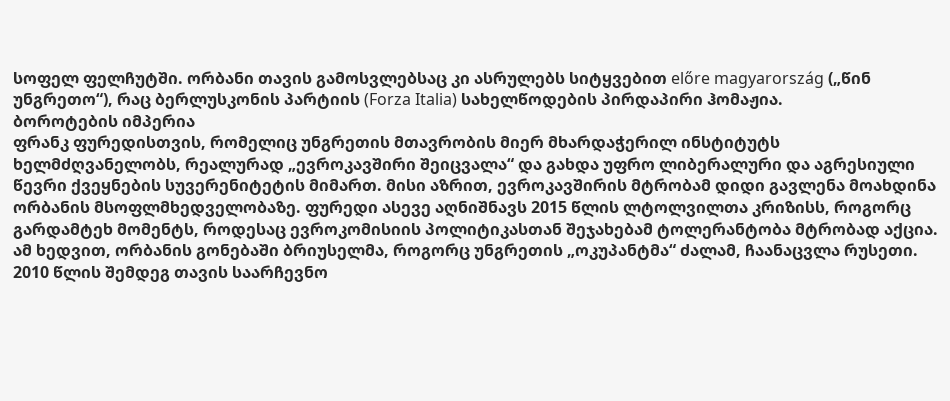სოფელ ფელჩუტში. ორბანი თავის გამოსვლებსაც კი ასრულებს სიტყვებით előre magyarország („წინ უნგრეთო“), რაც ბერლუსკონის პარტიის (Forza Italia) სახელწოდების პირდაპირი ჰომაჟია.
ბოროტების იმპერია
ფრანკ ფურედისთვის, რომელიც უნგრეთის მთავრობის მიერ მხარდაჭერილ ინსტიტუტს ხელმძღვანელობს, რეალურად „ევროკავშირი შეიცვალა“ და გახდა უფრო ლიბერალური და აგრესიული წევრი ქვეყნების სუვერენიტეტის მიმართ. მისი აზრით, ევროკავშირის მტრობამ დიდი გავლენა მოახდინა ორბანის მსოფლმხედველობაზე. ფურედი ასევე აღნიშნავს 2015 წლის ლტოლვილთა კრიზისს, როგორც გარდამტეხ მომენტს, როდესაც ევროკომისიის პოლიტიკასთან შეჯახებამ ტოლერანტობა მტრობად აქცია.
ამ ხედვით, ორბანის გონებაში ბრიუსელმა, როგორც უნგრეთის „ოკუპანტმა“ ძალამ, ჩაანაცვლა რუსეთი.
2010 წლის შემდეგ თავის საარჩევნო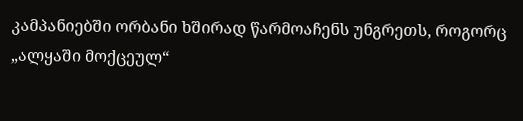კამპანიებში ორბანი ხშირად წარმოაჩენს უნგრეთს, როგორც „ალყაში მოქცეულ“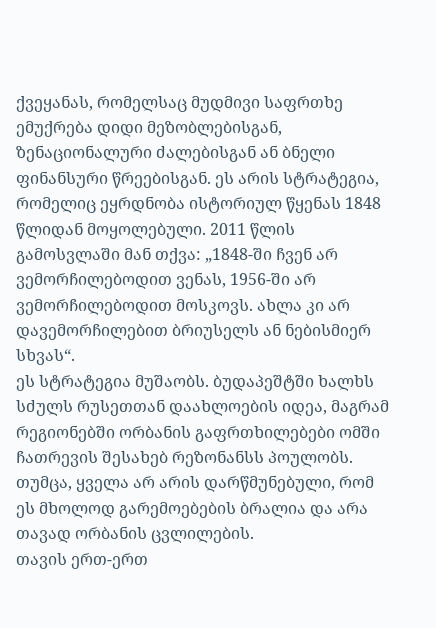ქვეყანას, რომელსაც მუდმივი საფრთხე ემუქრება დიდი მეზობლებისგან, ზენაციონალური ძალებისგან ან ბნელი ფინანსური წრეებისგან. ეს არის სტრატეგია, რომელიც ეყრდნობა ისტორიულ წყენას 1848 წლიდან მოყოლებული. 2011 წლის გამოსვლაში მან თქვა: „1848-ში ჩვენ არ ვემორჩილებოდით ვენას, 1956-ში არ ვემორჩილებოდით მოსკოვს. ახლა კი არ დავემორჩილებით ბრიუსელს ან ნებისმიერ სხვას“.
ეს სტრატეგია მუშაობს. ბუდაპეშტში ხალხს სძულს რუსეთთან დაახლოების იდეა, მაგრამ რეგიონებში ორბანის გაფრთხილებები ომში ჩათრევის შესახებ რეზონანსს პოულობს. თუმცა, ყველა არ არის დარწმუნებული, რომ ეს მხოლოდ გარემოებების ბრალია და არა თავად ორბანის ცვლილების.
თავის ერთ-ერთ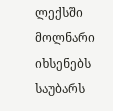ლექსში მოლნარი იხსენებს საუბარს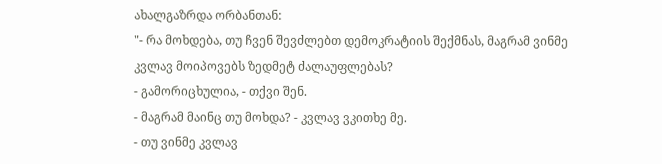ახალგაზრდა ორბანთან:
"- რა მოხდება, თუ ჩვენ შევძლებთ დემოკრატიის შექმნას, მაგრამ ვინმე კვლავ მოიპოვებს ზედმეტ ძალაუფლებას?
- გამორიცხულია, - თქვი შენ.
- მაგრამ მაინც თუ მოხდა? - კვლავ ვკითხე მე.
- თუ ვინმე კვლავ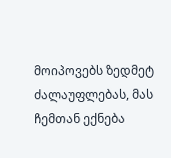მოიპოვებს ზედმეტ ძალაუფლებას, მას ჩემთან ექნება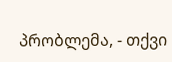პრობლემა, - თქვი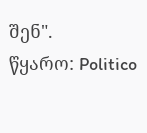შენ".
წყარო: Politico